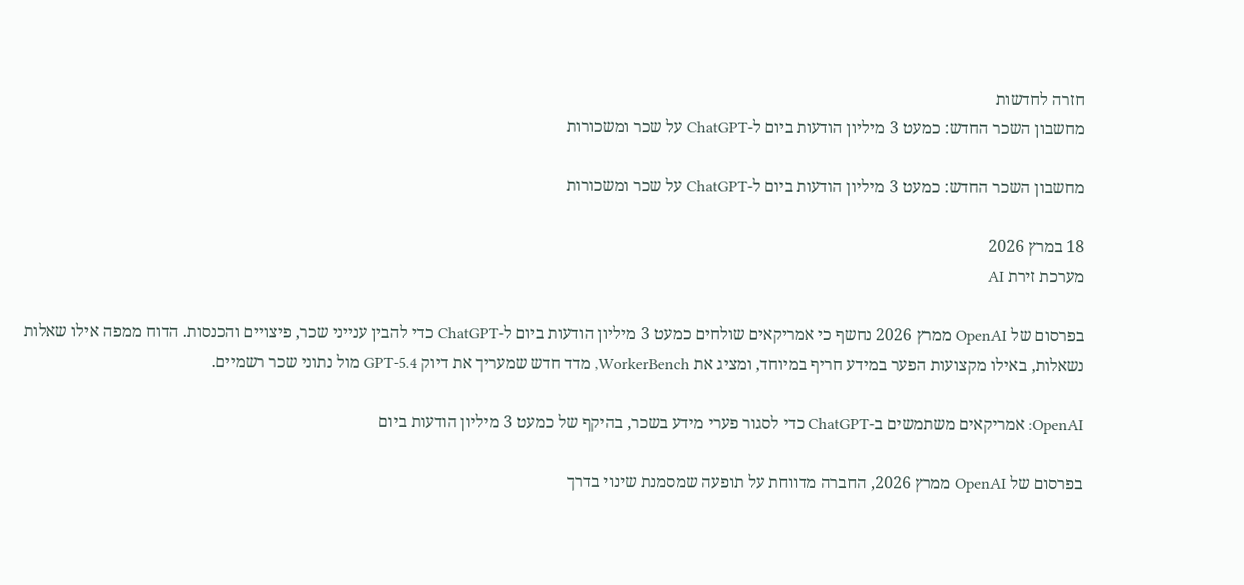חזרה לחדשות
מחשבון השכר החדש: כמעט 3 מיליון הודעות ביום ל-ChatGPT על שכר ומשכורות

מחשבון השכר החדש: כמעט 3 מיליון הודעות ביום ל-ChatGPT על שכר ומשכורות

18 במרץ 2026
מערכת זירת AI

בפרסום של OpenAI ממרץ 2026 נחשף כי אמריקאים שולחים כמעט 3 מיליון הודעות ביום ל-ChatGPT כדי להבין ענייני שכר, פיצויים והכנסות. הדוח ממפה אילו שאלות נשאלות, באילו מקצועות הפער במידע חריף במיוחד, ומציג את WorkerBench, מדד חדש שמעריך את דיוק GPT-5.4 מול נתוני שכר רשמיים.

OpenAI: אמריקאים משתמשים ב-ChatGPT כדי לסגור פערי מידע בשכר, בהיקף של כמעט 3 מיליון הודעות ביום

בפרסום של OpenAI ממרץ 2026, החברה מדווחת על תופעה שמסמנת שינוי בדרך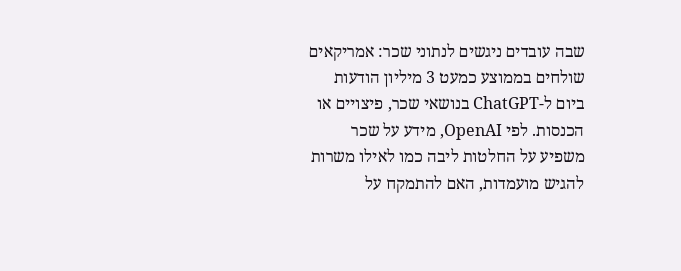שבה עובדים ניגשים לנתוני שכר: אמריקאים שולחים בממוצע כמעט 3 מיליון הודעות ביום ל-ChatGPT בנושאי שכר, פיצויים או הכנסות. לפי OpenAI, מידע על שכר משפיע על החלטות ליבה כמו לאילו משרות להגיש מועמדות, האם להתמקח על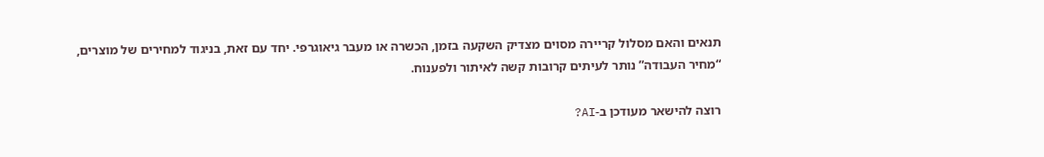תנאים והאם מסלול קריירה מסוים מצדיק השקעה בזמן, הכשרה או מעבר גיאוגרפי. יחד עם זאת, בניגוד למחירים של מוצרים, “מחיר העבודה” נותר לעיתים קרובות קשה לאיתור ולפענוח.

רוצה להישאר מעודכן ב-AI?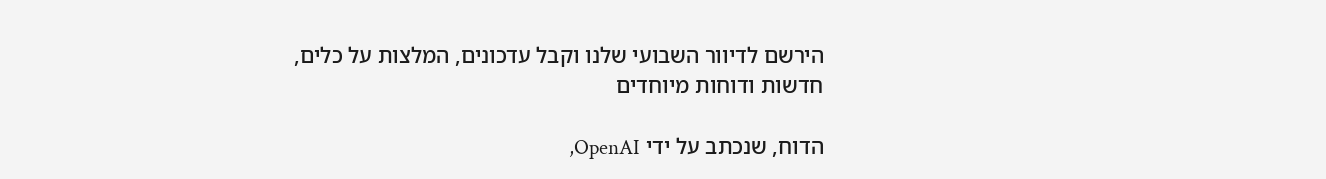הירשם לדיוור השבועי שלנו וקבל עדכונים, המלצות על כלים, חדשות ודוחות מיוחדים

הדוח, שנכתב על ידי OpenAI,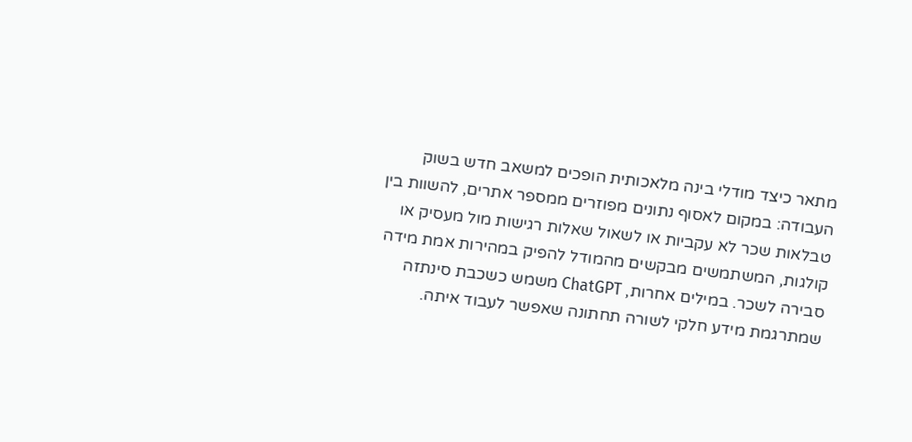מתאר כיצד מודלי בינה מלאכותית הופכים למשאב חדש בשוק העבודה: במקום לאסוף נתונים מפוזרים ממספר אתרים, להשוות בין טבלאות שכר לא עקביות או לשאול שאלות רגישות מול מעסיק או קולגות, המשתמשים מבקשים מהמודל להפיק במהירות אמת מידה סבירה לשכר. במילים אחרות, ChatGPT משמש כשכבת סינתזה שמתרגמת מידע חלקי לשורה תחתונה שאפשר לעבוד איתה.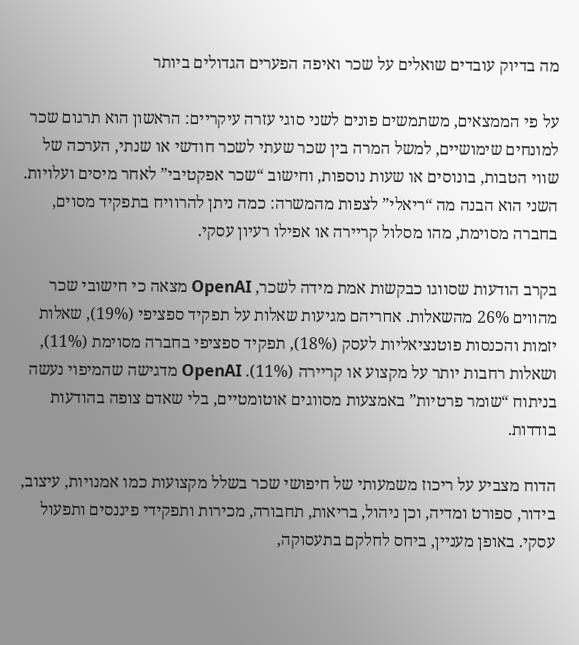מה בדיוק עובדים שואלים על שכר ואיפה הפערים הגדולים ביותר

על פי הממצאים, משתמשים פונים לשני סוגי עזרה עיקריים: הראשון הוא תרגום שכר למונחים שימושיים, למשל המרה בין שכר שעתי לשכר חודשי או שנתי, הערכה של שווי הטבות, בונוסים או שעות נוספות, וחישוב “שכר אפקטיבי” לאחר מיסים ועלויות. השני הוא הבנה מה “ריאלי” לצפות מהמשרה: כמה ניתן להרוויח בתפקיד מסוים, בחברה מסוימת, מהו מסלול קריירה או אפילו רעיון עסקי.

בקרב הודעות שסווגו כבקשות אמת מידה לשכר, OpenAI מצאה כי חישובי שכר מהווים 26% מהשאלות. אחריהם מגיעות שאלות על תפקיד ספציפי (19%), שאלות יזמות והכנסות פוטנציאליות לעסק (18%), תפקיד ספציפי בחברה מסוימת (11%), ושאלות רחבות יותר על מקצוע או קריירה (11%). OpenAI מדגישה שהמיפוי נעשה בניתוח “שומר פרטיות” באמצעות מסווגים אוטומטיים, בלי שאדם צופה בהודעות בודדות.

הדוח מצביע על ריכוז משמעותי של חיפושי שכר בשלל מקצועות כמו אמנויות, עיצוב, בידור, ספורט ומדיה, וכן ניהול, בריאות, תחבורה, מכירות ותפקידי פיננסים ותפעול עסקי. באופן מעניין, ביחס לחלקם בתעסוקה,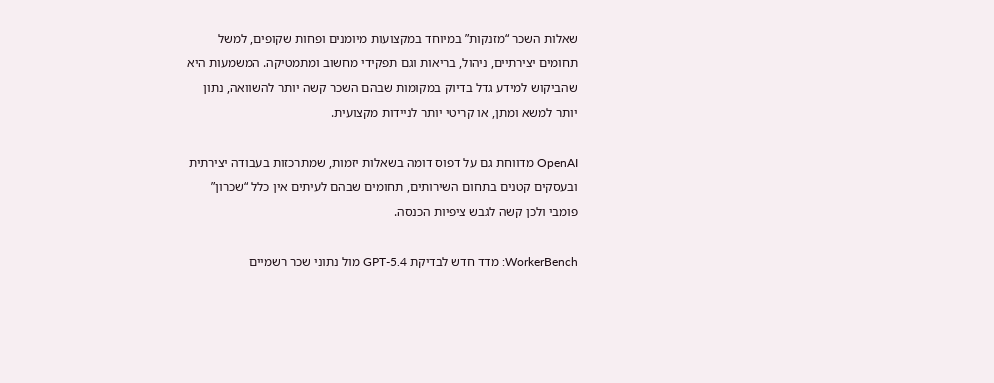שאלות השכר “מזנקות” במיוחד במקצועות מיומנים ופחות שקופים, למשל תחומים יצירתיים, ניהול, בריאות וגם תפקידי מחשוב ומתמטיקה. המשמעות היא שהביקוש למידע גדל בדיוק במקומות שבהם השכר קשה יותר להשוואה, נתון יותר למשא ומתן, או קריטי יותר לניידות מקצועית.

OpenAI מדווחת גם על דפוס דומה בשאלות יזמות, שמתרכזות בעבודה יצירתית ובעסקים קטנים בתחום השירותים, תחומים שבהם לעיתים אין כלל “שכרון” פומבי ולכן קשה לגבש ציפיות הכנסה.

WorkerBench: מדד חדש לבדיקת GPT-5.4 מול נתוני שכר רשמיים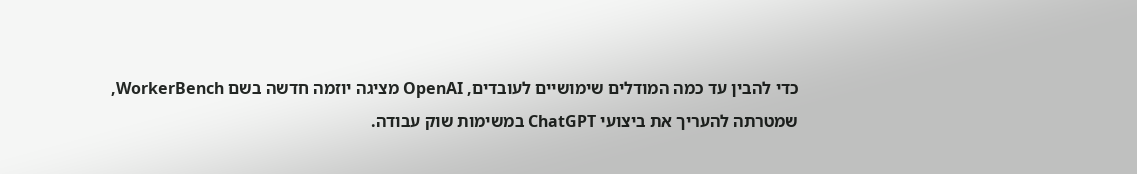כדי להבין עד כמה המודלים שימושיים לעובדים, OpenAI מציגה יוזמה חדשה בשם WorkerBench, שמטרתה להעריך את ביצועי ChatGPT במשימות שוק עבודה.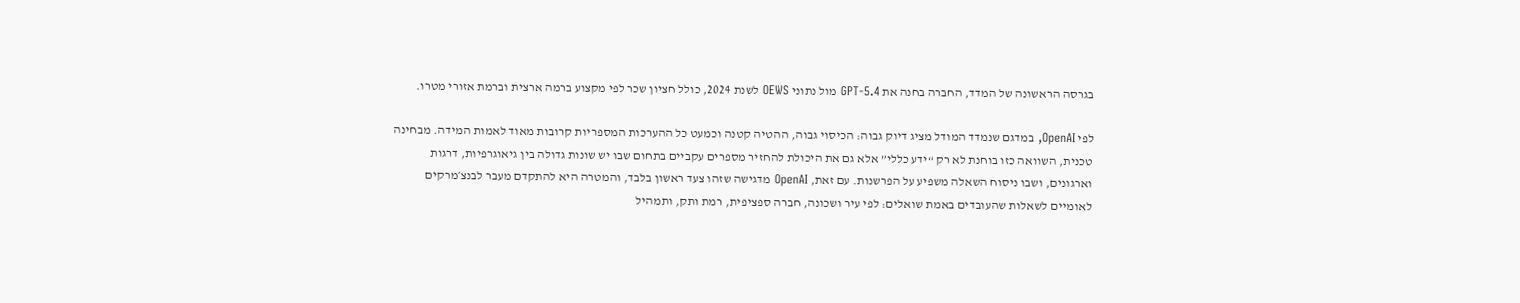בגרסה הראשונה של המדד, החברה בחנה את GPT-5.4 מול נתוני OEWS לשנת 2024, כולל חציון שכר לפי מקצוע ברמה ארצית וברמת אזורי מטרו.

לפי OpenAI, במדגם שנמדד המודל מציג דיוק גבוה: הכיסוי גבוה, ההטיה קטנה וכמעט כל ההערכות המספריות קרובות מאוד לאמות המידה. מבחינה טכנית, השוואה כזו בוחנת לא רק “ידע כללי” אלא גם את היכולת להחזיר מספרים עקביים בתחום שבו יש שונות גדולה בין גיאוגרפיות, דרגות וארגונים, ושבו ניסוח השאלה משפיע על הפרשנות. עם זאת, OpenAI מדגישה שזהו צעד ראשון בלבד, והמטרה היא להתקדם מעבר לבנצ׳מרקים לאומיים לשאלות שהעובדים באמת שואלים: לפי עיר ושכונה, חברה ספציפית, רמת ותק, ותמהיל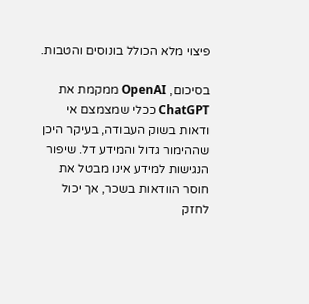פיצוי מלא הכולל בונוסים והטבות.

בסיכום, OpenAI ממקמת את ChatGPT ככלי שמצמצם אי ודאות בשוק העבודה, בעיקר היכן שההימור גדול והמידע דל. שיפור הנגישות למידע אינו מבטל את חוסר הוודאות בשכר, אך יכול לחזק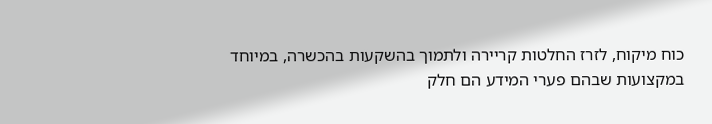כוח מיקוח, לזרז החלטות קריירה ולתמוך בהשקעות בהכשרה, במיוחד במקצועות שבהם פערי המידע הם חלק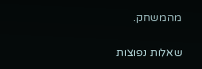מהמשחק.

שאלות נפוצות